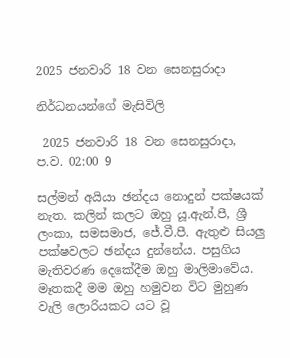2025 ජනවාරි 18 වන සෙනසුරාදා

නිර්ධනයන්ගේ මැසිවිලි

 2025 ජනවාරි 18 වන සෙනසුරාදා, ප.ව. 02:00 9

සල්මන් අයියා ඡන්දය නොදුන් පක්ෂයක් නැත. කලින් කලට ඔහු යූ.ඇන්.පී, ශ්‍රී ලංකා, සමසමාජ, ජේ.වී.පී. ඇතුළු සියලු පක්ෂවලට ඡන්දය දුන්නේය. පසුගිය මැතිවරණ දෙකේදීම ඔහු මාලිමාවේය.
මෑතකදී මම ඔහු හමුවන විට මුහුණ වැලි ලොරියකට යට වූ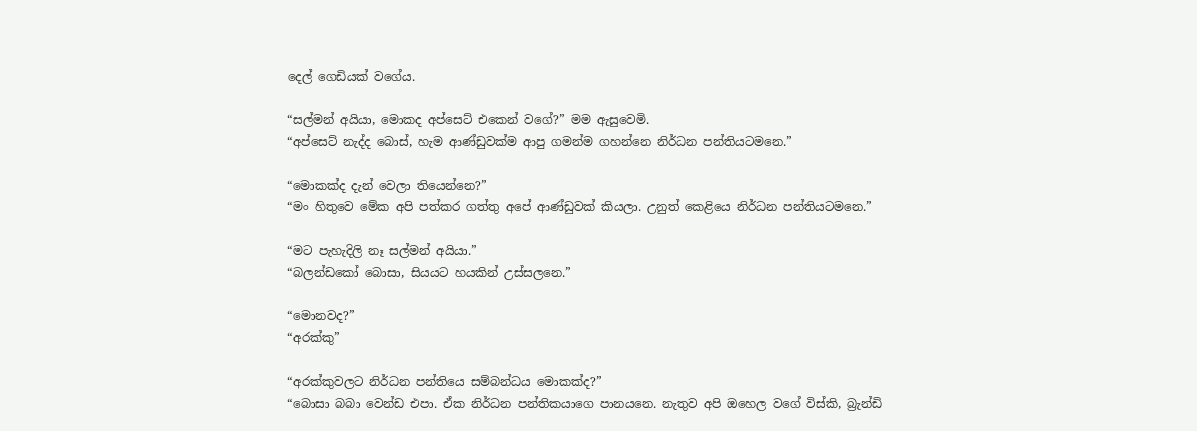දෙල් ගෙඩියක් වගේය.

“සල්මන් අයියා, මොකද අප්සෙට් එකෙන් වගේ?” මම ඇසුවෙමි.
“අප්සෙට් නැද්ද බොස්, හැම ආණ්ඩුවක්ම ආපු ගමන්ම ගහන්නෙ නිර්ධන පන්තියටමනෙ.”

“මොකක්ද දැන් වෙලා තියෙන්නෙ?”
“මං හිතුවෙ මේක අපි පත්කර ගත්තු අපේ ආණ්ඩුවක් කියලා. උනුත් කෙළියෙ නිර්ධන පන්තියටමනෙ.”

“මට පැහැදිලි නෑ සල්මන් අයියා.”
“බලන්ඩකෝ බොසා, සියයට හයකින් උස්සලනෙ.”

“මොනවද?”
“අරක්කු”

“අරක්කුවලට නිර්ධන පන්තියෙ සම්බන්ධය මොකක්ද?”
“බොසා බබා වෙන්ඩ එපා. ඒක නිර්ධන පන්තිකයාගෙ පානයනෙ. නැතුව අපි ඔහෙල වගේ විස්කි, බ්‍රැන්ඩි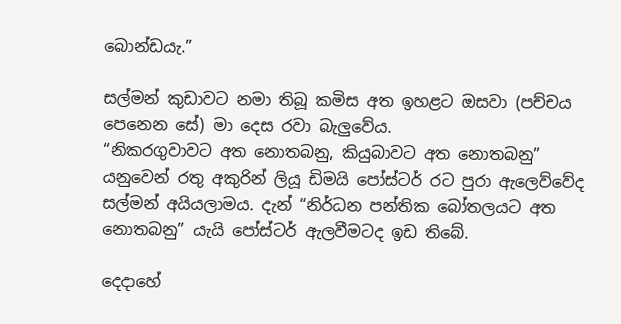බොන්ඩයැ.”

සල්මන් කුඩාවට නමා තිබූ කමිස අත ඉහළට ඔසවා (පච්චය පෙනෙන සේ) මා දෙස රවා බැලුවේය.
“නිකරගුවාවට අත නොතබනු, කියුබාවට අත නොතබනු” යනුවෙන් රතු අකුරින් ලියූ ඩිමයි පෝස්ටර් රට පුරා ඇලෙව්වේද සල්මන් අයියලාමය. දැන් “නිර්ධන පන්තික බෝතලයට අත නොතබනු” යැයි පෝස්ටර් ඇලවීමටද ඉඩ තිබේ.

දෙදාහේ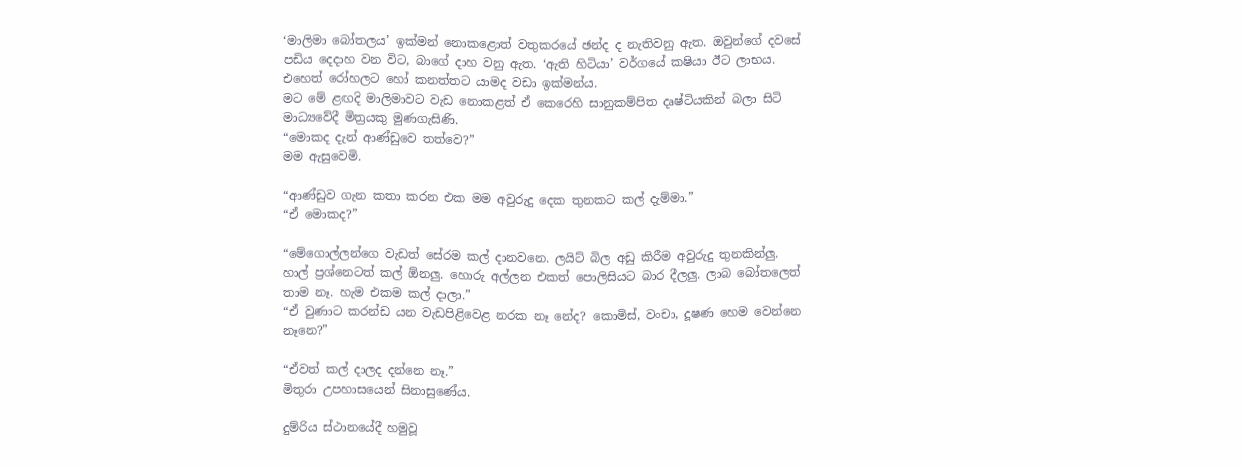‘මාලිමා බෝතලය’ ඉක්මන් නොකළොත් වතුකරයේ ඡන්ද ද නැතිවනු ඇත. ඔවුන්ගේ දවසේ පඩිය දෙදාහ වන විට, බාගේ දාහ වනු ඇත. ‘ඇති හිටියා’ වර්ගයේ කෂියා ඊට ලාභය. එහෙත් රෝහලට හෝ කනත්තට යාමද වඩා ඉක්මන්ය.
මට මේ ළඟදි මාලිමාවට වැඩ නොකළත් ඒ කෙරෙහි සානුකම්පිත දෘෂ්ටියකින් බලා සිටි මාධ්‍යවේදී මිත්‍රයකු මුණගැසිණි.
“මොකද දැන් ආණ්ඩුවෙ තත්වෙ?”
මම ඇසුවෙමි.

“ආණ්ඩුව ගැන කතා කරන එක මම අවුරුදු දෙක තුනකට කල් දැම්මා.”
“ඒ මොකද?”

“මේගොල්ලන්ගෙ වැඩත් සේරම කල් දානවනෙ. ලයිට් බිල අඩු කිරීම අවුරුදු තුනකින්ලු. හාල් ප්‍රශ්නෙටත් කල් ඕනලු. හොරු අල්ලන එකත් පොලිසියට බාර දීලලු. ලාබ බෝතලෙත් තාම නෑ. හැම එකම කල් දාලා.”
“ඒ වුණාට කරන්ඩ යන වැඩපිළිවෙළ නරක නෑ නේද? කොමිස්, වංචා, දූෂණ හෙම වෙන්නෙ නෑනෙ?”

“ඒවත් කල් දාලද දන්නෙ නෑ.”
මිතුරා උපහාසයෙන් සිනාසුණේය.

දුම්රිය ස්ථානයේදී හමුවූ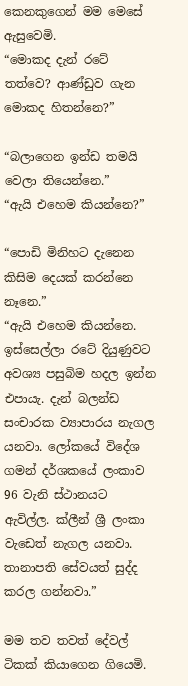කෙනකුගෙන් මම මෙසේ ඇසුවෙමි.
“මොකද දැන් රටේ තත්වෙ? ආණ්ඩුව ගැන මොකද හිතන්නෙ?”

“බලාගෙන ඉන්ඩ තමයි වෙලා තියෙන්නෙ.”
“ඇයි එහෙම කියන්නෙ?”

“පොඩි මිනිහට දැනෙන කිසිම දෙයක් කරන්නෙ නෑනෙ.”
“ඇයි එහෙම කියන්නෙ. ඉස්සෙල්ලා රටේ දියුණුවට අවශ්‍ය පසුබිම හදල ඉන්න එපායැ. දැන් බලන්ඩ සංචාරක ව්‍යාපාරය නැගල යනවා. ලෝකයේ විදේශ ගමන් දර්ශකයේ ලංකාව 96 වැනි ස්ථානයට ඇවිල්ල. ක්ලීන් ශ්‍රී ලංකා වැඩෙත් නැගල යනවා. තානාපති සේවයත් සුද්ද කරල ගන්නවා.”

මම තව තවත් දේවල් ටිකක් කියාගෙන ගියෙමි.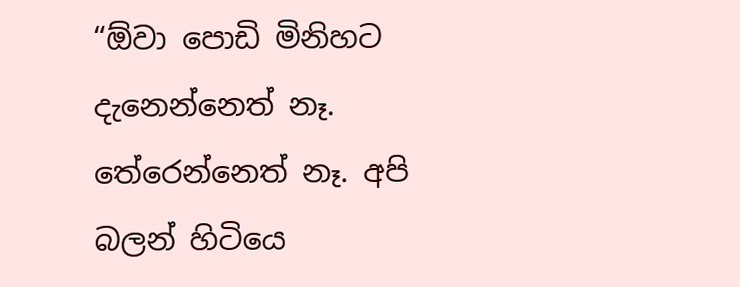“ඕවා පොඩි මිනිහට දැනෙන්නෙත් නෑ. තේරෙන්නෙත් නෑ. අපි බලන් හිටියෙ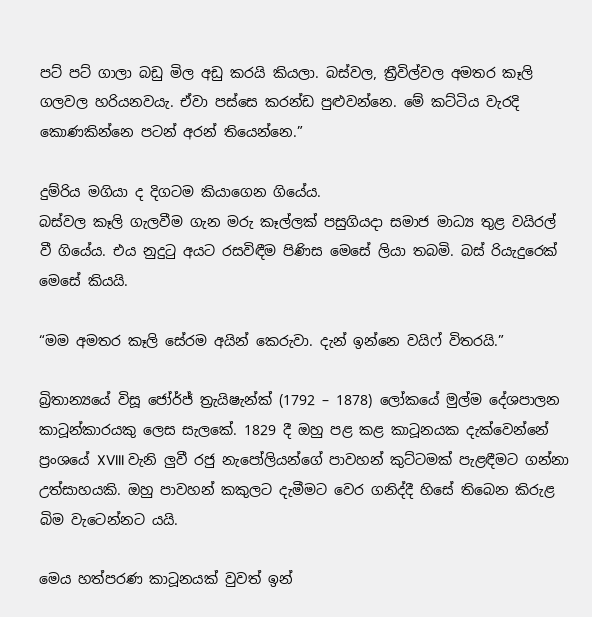පට් පට් ගාලා බඩු මිල අඩු කරයි කියලා. බස්වල, ත්‍රීවිල්වල අමතර කෑලි ගලවල හරියනවයැ. ඒවා පස්සෙ කරන්ඩ පුළුවන්නෙ. මේ කට්ටිය වැරදි කොණකින්නෙ පටන් අරන් තියෙන්නෙ.”

දුම්රිය මගියා ද දිගටම කියාගෙන ගියේය.
බස්වල කෑලි ගැලවීම ගැන මරු කෑල්ලක් පසුගියදා සමාජ මාධ්‍ය තුළ වයිරල් වී ගියේය. එය නුදුටු අයට රසවිඳීම පිණිස මෙසේ ලියා තබමි. බස් රියැදුරෙක් මෙසේ කියයි.

“මම අමතර කෑලි සේරම අයින් කෙරුවා. දැන් ඉන්නෙ වයිෆ් විතරයි.”

බ්‍රිතාන්‍යයේ විසූ ජෝර්ජ් ත්‍රැයිෂැන්ක් (1792 – 1878) ලෝකයේ මුල්ම දේශපාලන කාටූන්කාරයකු ලෙස සැලකේ. 1829 දී ඔහු පළ කළ කාටූනයක දැක්වෙන්නේ ප්‍රංශයේ XVIII වැනි ලුවී රජු නැපෝලියන්ගේ පාවහන් කුට්ටමක් පැළඳීමට ගන්නා උත්සාහයකි. ඔහු පාවහන් කකුලට දැමීමට වෙර ගනිද්දී හිසේ තිබෙන කිරුළ බිම වැටෙන්නට යයි.

මෙය හත්පරණ කාටූනයක් වුවත් ඉන්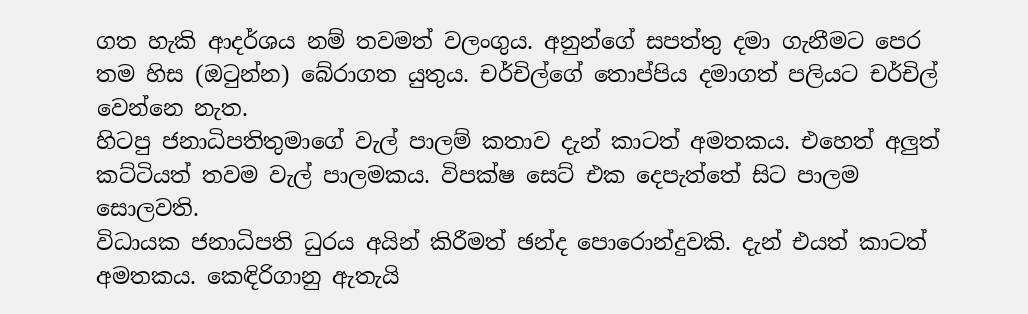ගත හැකි ආදර්ශය නම් තවමත් වලංගුය. අනුන්ගේ සපත්තු දමා ගැනීමට පෙර තම හිස (ඔටුන්න) බේරාගත යුතුය. චර්චිල්ගේ තොප්පිය දමාගත් පලියට චර්චිල් වෙන්නෙ නැත.
හිටපු ජනාධිපතිතුමාගේ වැල් පාලම් කතාව දැන් කාටත් අමතකය. එහෙත් අලුත් කට්ටියත් තවම වැල් පාලමකය. විපක්ෂ සෙට් එක දෙපැත්තේ සිට පාලම සොලවති.
විධායක ජනාධිපති ධුරය අයින් කිරීමත් ඡන්ද පොරොන්දුවකි. දැන් එයත් කාටත් අමතකය. කෙඳිරිගානු ඇතැයි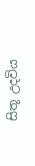සිතූ උදවිය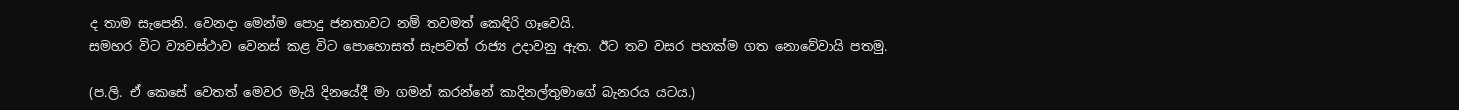ද තාම සැපෙනි. වෙනදා මෙන්ම පොදු ජනතාවට නම් තවමත් කෙඳිරි ගෑවෙයි.
සමහර විට ව්‍යවස්ථාව වෙනස් කළ විට පොහොසත් සැපවත් රාජ්‍ය උදාවනු ඇත. ඊට තව වසර පහක්ම ගත නොවේවායි පතමු.

(ප.ලි. ඒ කෙසේ වෙතත් මෙවර මැයි දිනයේදී මා ගමන් කරන්නේ කාදිනල්තුමාගේ බැනරය යටය.)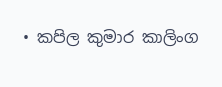• කපිල කුමාර කාලිංග